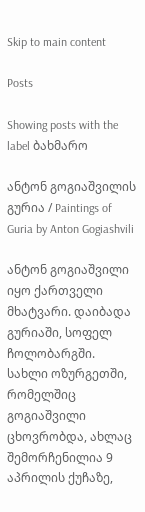Skip to main content

Posts

Showing posts with the label ბახმარო

ანტონ გოგიაშვილის გურია / Paintings of Guria by Anton Gogiashvili

ანტონ გოგიაშვილი იყო ქართველი მხატვარი. დაიბადა გურიაში, სოფელ ჩოლობარგში. სახლი ოზურგეთში, რომელშიც გოგიაშვილი ცხოვრობდა, ახლაც შემორჩენილია 9 აპრილის ქუჩაზე,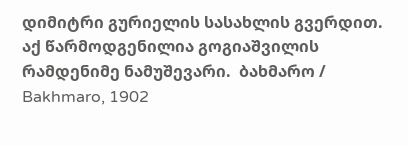დიმიტრი გურიელის სასახლის გვერდით. აქ წარმოდგენილია გოგიაშვილის რამდენიმე ნამუშევარი.  ბახმარო / Bakhmaro, 1902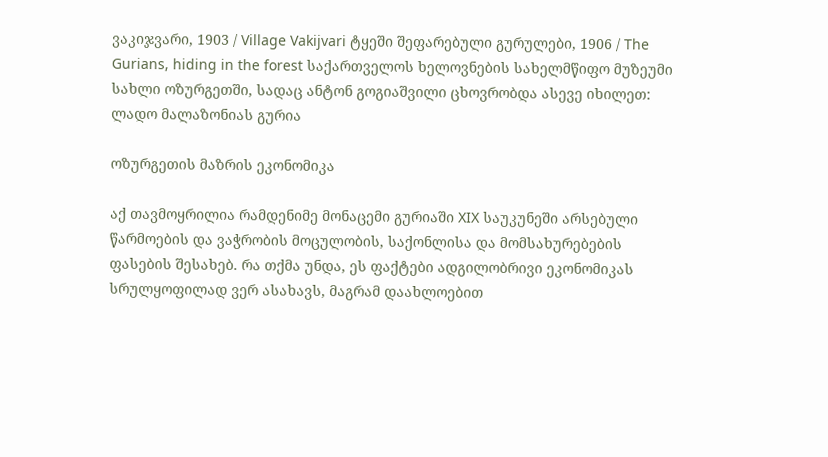ვაკიჯვარი, 1903 / Village Vakijvari ტყეში შეფარებული გურულები, 1906 / The Gurians, hiding in the forest საქართველოს ხელოვნების სახელმწიფო მუზეუმი სახლი ოზურგეთში, სადაც ანტონ გოგიაშვილი ცხოვრობდა ასევე იხილეთ: ლადო მალაზონიას გურია

ოზურგეთის მაზრის ეკონომიკა

აქ თავმოყრილია რამდენიმე მონაცემი გურიაში XIX საუკუნეში არსებული წარმოების და ვაჭრობის მოცულობის, საქონლისა და მომსახურებების ფასების შესახებ. რა თქმა უნდა, ეს ფაქტები ადგილობრივი ეკონომიკას სრულყოფილად ვერ ასახავს, მაგრამ დაახლოებით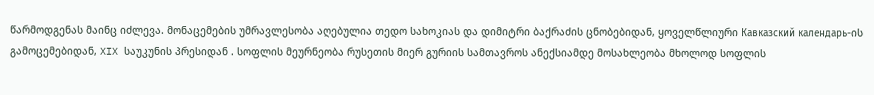წარმოდგენას მაინც იძლევა. მონაცემების უმრავლესობა აღებულია თედო სახოკიას და დიმიტრი ბაქრაძის ცნობებიდან, ყოველწლიური Кавказский календарь-ის გამოცემებიდან, XIX საუკუნის პრესიდან . სოფლის მეურნეობა რუსეთის მიერ გურიის სამთავროს ანექსიამდე მოსახლეობა მხოლოდ სოფლის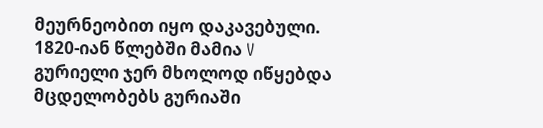მეურნეობით იყო დაკავებული. 1820-იან წლებში მამია V გურიელი ჯერ მხოლოდ იწყებდა მცდელობებს გურიაში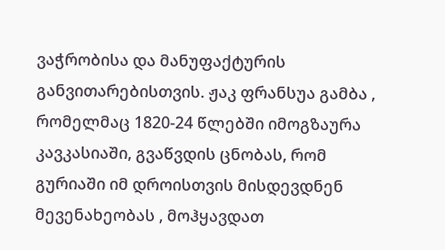ვაჭრობისა და მანუფაქტურის განვითარებისთვის. ჟაკ ფრანსუა გამბა , რომელმაც 1820-24 წლებში იმოგზაურა კავკასიაში, გვაწვდის ცნობას, რომ გურიაში იმ დროისთვის მისდევდნენ მევენახეობას , მოჰყავდათ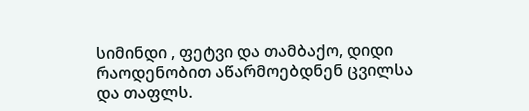სიმინდი , ფეტვი და თამბაქო, დიდი რაოდენობით აწარმოებდნენ ცვილსა და თაფლს.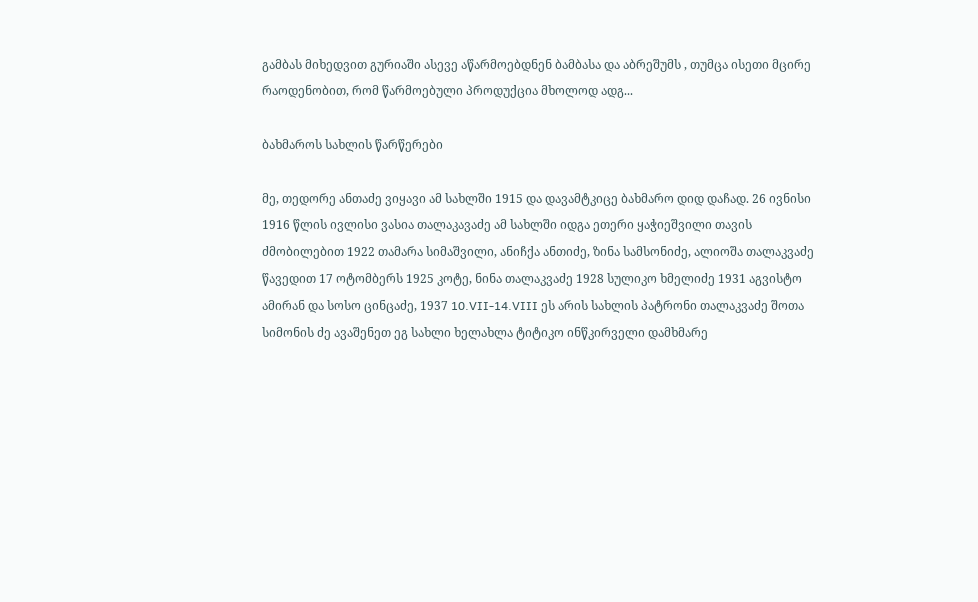გამბას მიხედვით გურიაში ასევე აწარმოებდნენ ბამბასა და აბრეშუმს , თუმცა ისეთი მცირე რაოდენობით, რომ წარმოებული პროდუქცია მხოლოდ ადგ...

ბახმაროს სახლის წარწერები

მე, თედორე ანთაძე ვიყავი ამ სახლში 1915 და დავამტკიცე ბახმარო დიდ დაჩად. 26 ივნისი 1916 წლის ივლისი ვასია თალაკავაძე ამ სახლში იდგა ეთერი ყაჭიეშვილი თავის ძმობილებით 1922 თამარა სიმაშვილი, ანიჩქა ანთიძე, ზინა სამსონიძე, ალიოშა თალაკვაძე წავედით 17 ოტომბერს 1925 კოტე, ნინა თალაკვაძე 1928 სულიკო ხმელიძე 1931 აგვისტო ამირან და სოსო ცინცაძე, 1937 10.VII-14.VIII ეს არის სახლის პატრონი თალაკვაძე შოთა სიმონის ძე ავაშენეთ ეგ სახლი ხელახლა ტიტიკო ინწკირველი დამხმარე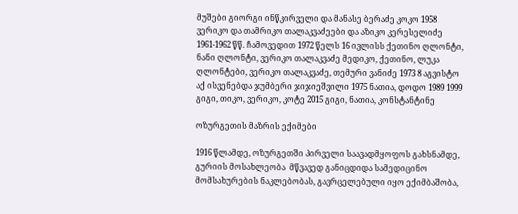მუშები გიორგი ინწკირველი და მანასე ბერაძე კოკო 1958 ვერიკო და თამრიკო თალაკვაძეები და აზიკო კერესელიძე 1961-1962 წწ. ჩამოვედით 1972 წელს 16 ივლისს ქეთინო ღლონტი, ნანი ღლონტი, ვერიკო თალაკვაძე მედიკო, ქეთინო, ლუკა ღლონტები, ვერიკო თალაკვაძე, თემური ვანიძე 1973 8 აგვისტო აქ ისვენებდა ჯუმბერი ჯიჯიეშვილი 1975 ნათია, დოდო 1989 1999 გიგი, თიკო, ვერიკო, კოტე 2015 გიგი, ნათია, კონსტანტინე

ოზურგეთის მაზრის ექიმები

1916 წლამდე, ოზურგეთში პირველი საავადმყოფოს გახსნამდე, გურიის მოსახლეობა  მწვავედ განიცდიდა სამედიცინო მომსახურების ნაკლებობას, გავრცელებული იყო ექიმბაშობა,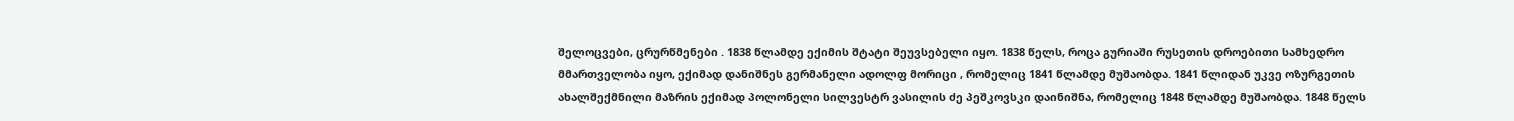შელოცვები, ცრურწმენები . 1838 წლამდე ექიმის შტატი შეუვსებელი იყო. 1838 წელს, როცა გურიაში რუსეთის დროებითი სამხედრო მმართველობა იყო, ექიმად დანიშნეს გერმანელი ადოლფ მორიცი , რომელიც 1841 წლამდე მუშაობდა. 1841 წლიდან უკვე ოზურგეთის ახალშექმნილი მაზრის ექიმად პოლონელი სილვესტრ ვასილის ძე პეშკოვსკი დაინიშნა, რომელიც 1848 წლამდე მუშაობდა. 1848 წელს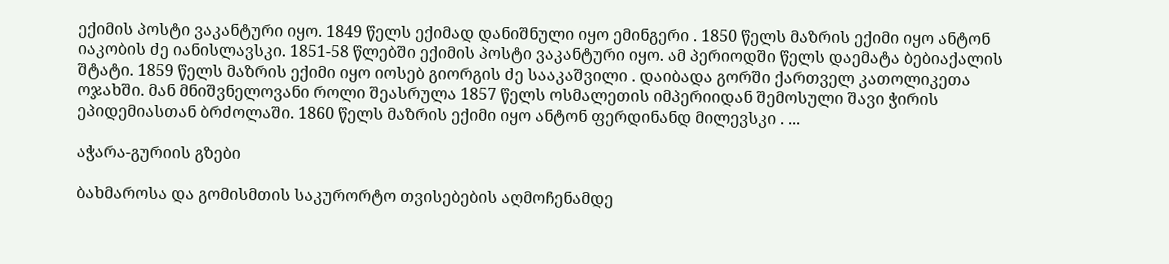ექიმის პოსტი ვაკანტური იყო. 1849 წელს ექიმად დანიშნული იყო ემინგერი . 1850 წელს მაზრის ექიმი იყო ანტონ იაკობის ძე იანისლავსკი. 1851-58 წლებში ექიმის პოსტი ვაკანტური იყო. ამ პერიოდში წელს დაემატა ბებიაქალის შტატი. 1859 წელს მაზრის ექიმი იყო იოსებ გიორგის ძე სააკაშვილი . დაიბადა გორში ქართველ კათოლიკეთა ოჯახში. მან მნიშვნელოვანი როლი შეასრულა 1857 წელს ოსმალეთის იმპერიიდან შემოსული შავი ჭირის ეპიდემიასთან ბრძოლაში. 1860 წელს მაზრის ექიმი იყო ანტონ ფერდინანდ მილევსკი . ...

აჭარა-გურიის გზები

ბახმაროსა და გომისმთის საკურორტო თვისებების აღმოჩენამდე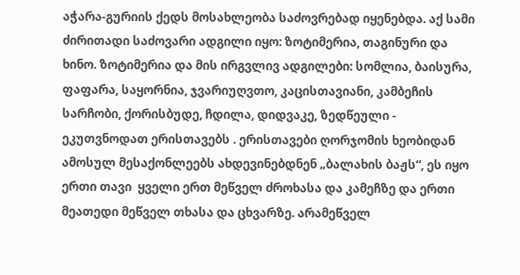აჭარა-გურიის ქედს მოსახლეობა საძოვრებად იყენებდა. აქ სამი ძირითადი საძოვარი ადგილი იყო: ზოტიმერია, თაგინური და ხინო. ზოტიმერია და მის ირგვლივ ადგილები: სომლია, ბაისურა, ფაფარა, საყორნია, ჯვარიუღვთო, კაცისთავიანი, კამბეჩის სარჩობი, ქორისბუდე, ჩდილა, დიდვაკე, ზედწეული - ეკუთვნოდათ ერისთავებს . ერისთავები ღორჯომის ხეობიდან ამოსულ მესაქონლეებს ახდევინებდნენ „ბალახის ბაჟს“, ეს იყო ერთი თავი  ყველი ერთ მეწველ ძროხასა და კამეჩზე და ერთი მეათედი მეწველ თხასა და ცხვარზე. არამეწველ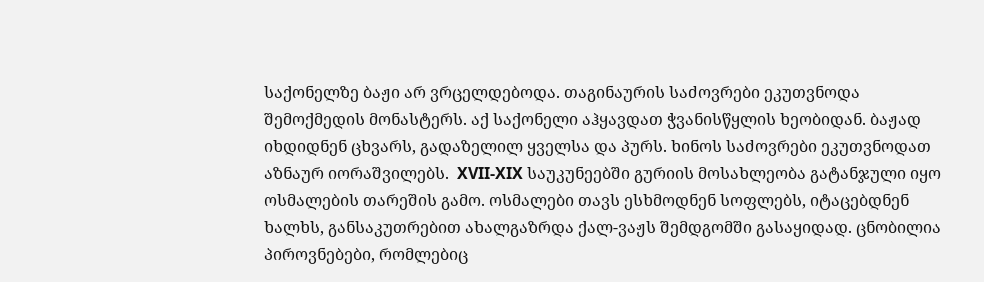საქონელზე ბაჟი არ ვრცელდებოდა. თაგინაურის საძოვრები ეკუთვნოდა შემოქმედის მონასტერს. აქ საქონელი აჰყავდათ ჭვანისწყლის ხეობიდან. ბაჟად იხდიდნენ ცხვარს, გადაზელილ ყველსა და პურს. ხინოს საძოვრები ეკუთვნოდათ აზნაურ იორაშვილებს.  XVII-XIX საუკუნეებში გურიის მოსახლეობა გატანჯული იყო ოსმალების თარეშის გამო. ოსმალები თავს ესხმოდნენ სოფლებს, იტაცებდნენ ხალხს, განსაკუთრებით ახალგაზრდა ქალ-ვაჟს შემდგომში გასაყიდად. ცნობილია პიროვნებები, რომლებიც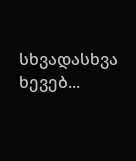სხვადასხვა ხევებ...